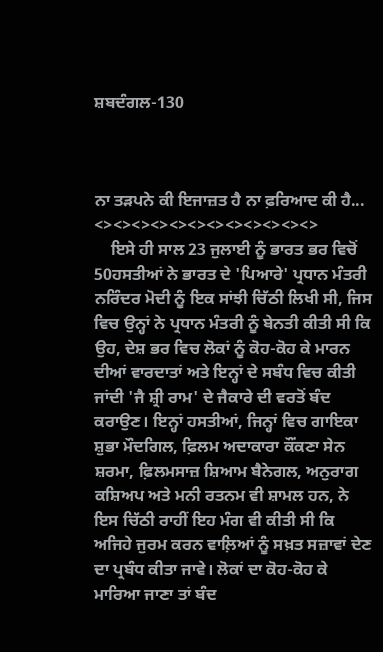ਸ਼ਬਦੰਗਲ-130



ਨਾ ਤੜਪਨੇ ਕੀ ਇਜਾਜ਼ਤ ਹੈ ਨਾ ਫ਼ਰਿਆਦ ਕੀ ਹੈ...
<><><><><><><><><><><><>
    ਇਸੇ ਹੀ ਸਾਲ 23 ਜੁਲਾਈ ਨੂੰ ਭਾਰਤ ਭਰ ਵਿਚੋਂ 50ਹਸਤੀਆਂ ਨੇ ਭਾਰਤ ਦੇ 'ਪਿਆਰੇ' ਪ੍ਰਧਾਨ ਮੰਤਰੀ ਨਰਿੰਦਰ ਮੋਦੀ ਨੂੰ ਇਕ ਸਾਂਝੀ ਚਿੱਠੀ ਲਿਖੀ ਸੀ, ਜਿਸ ਵਿਚ ਉਨ੍ਹਾਂ ਨੇ ਪ੍ਰਧਾਨ ਮੰਤਰੀ ਨੂੰ ਬੇਨਤੀ ਕੀਤੀ ਸੀ ਕਿ ਉਹ, ਦੇਸ਼ ਭਰ ਵਿਚ ਲੋਕਾਂ ਨੂੰ ਕੋਹ-ਕੋਹ ਕੇ ਮਾਰਨ ਦੀਆਂ ਵਾਰਦਾਤਾਂ ਅਤੇ ਇਨ੍ਹਾਂ ਦੇ ਸਬੰਧ ਵਿਚ ਕੀਤੀ ਜਾਂਦੀ 'ਜੈ ਸ਼੍ਰੀ ਰਾਮ' ਦੇ ਜੈਕਾਰੇ ਦੀ ਵਰਤੋਂ ਬੰਦ ਕਰਾਉਣ। ਇਨ੍ਹਾਂ ਹਸਤੀਆਂ, ਜਿਨ੍ਹਾਂ ਵਿਚ ਗਾਇਕਾ ਸ਼ੁਭਾ ਮੌਦਗਿਲ, ਫ਼ਿਲਮ ਅਦਾਕਾਰਾ ਕੌਂਕਣਾ ਸੇਨ ਸ਼ਰਮਾ, ਫ਼ਿਲਮਸਾਜ਼ ਸ਼ਿਆਮ ਬੈਨੇਗਲ, ਅਨੁਰਾਗ ਕਸ਼ਿਅਪ ਅਤੇ ਮਨੀ ਰਤਨਮ ਵੀ ਸ਼ਾਮਲ ਹਨ, ਨੇ ਇਸ ਚਿੱਠੀ ਰਾਹੀਂ ਇਹ ਮੰਗ ਵੀ ਕੀਤੀ ਸੀ ਕਿ ਅਜਿਹੇ ਜੁਰਮ ਕਰਨ ਵਾਲ਼ਿਆਂ ਨੂੰ ਸਖ਼ਤ ਸਜ਼ਾਵਾਂ ਦੇਣ ਦਾ ਪ੍ਰਬੰਧ ਕੀਤਾ ਜਾਵੇ। ਲੋਕਾਂ ਦਾ ਕੋਹ-ਕੋਹ ਕੇ ਮਾਰਿਆ ਜਾਣਾ ਤਾਂ ਬੰਦ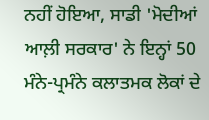ਨਹੀਂ ਹੋਇਆ, ਸਾਡੀ 'ਮੋਦੀਆਂ ਆਲ਼ੀ ਸਰਕਾਰ' ਨੇ ਇਨ੍ਹਾਂ 50 ਮੰਨੇ-ਪ੍ਰਮੰਨੇ ਕਲਾਤਮਕ ਲੋਕਾਂ ਦੇ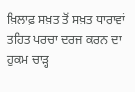ਖ਼ਿਲਾਫ਼ ਸਖ਼ਤ ਤੋਂ ਸਖ਼ਤ ਧਾਰਾਵਾਂ ਤਹਿਤ ਪਰਚਾ ਦਰਜ ਕਰਨ ਦਾ ਹੁਕਮ ਚਾੜ੍ਹ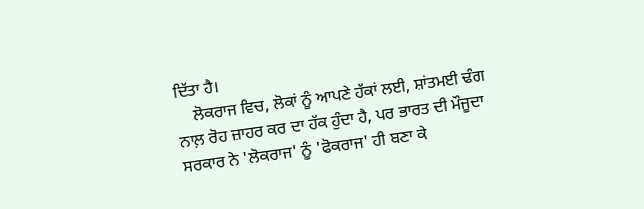ਦਿੱਤਾ ਹੈ।
    ਲੋਕਰਾਜ ਵਿਚ, ਲੋਕਾਂ ਨੂੰ ਆਪਣੇ ਹੱਕਾਂ ਲਈ, ਸ਼ਾਂਤਮਈ ਢੰਗ ਨਾਲ਼ ਰੋਹ ਜ਼ਾਹਰ ਕਰ ਦਾ ਹੱਕ ਹੁੰਦਾ ਹੈ, ਪਰ ਭਾਰਤ ਦੀ ਮੌਜੂਦਾ ਸਰਕਾਰ ਨੇ 'ਲੋਕਰਾਜ' ਨੂੰ 'ਫੋਕਰਾਜ' ਹੀ ਬਣਾ ਕੇ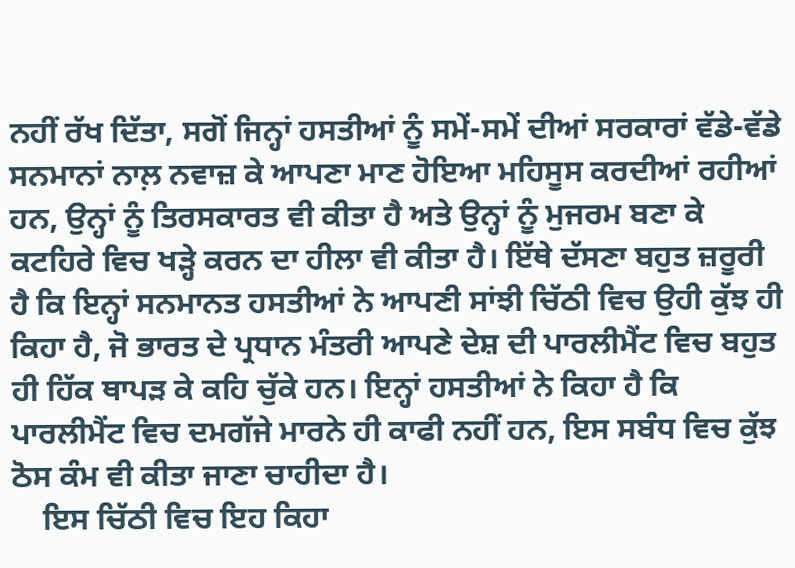ਨਹੀਂ ਰੱਖ ਦਿੱਤਾ, ਸਗੋਂ ਜਿਨ੍ਹਾਂ ਹਸਤੀਆਂ ਨੂੰ ਸਮੇਂ-ਸਮੇਂ ਦੀਆਂ ਸਰਕਾਰਾਂ ਵੱਡੇ-ਵੱਡੇ ਸਨਮਾਨਾਂ ਨਾਲ਼ ਨਵਾਜ਼ ਕੇ ਆਪਣਾ ਮਾਣ ਹੋਇਆ ਮਹਿਸੂਸ ਕਰਦੀਆਂ ਰਹੀਆਂ ਹਨ, ਉਨ੍ਹਾਂ ਨੂੰ ਤਿਰਸਕਾਰਤ ਵੀ ਕੀਤਾ ਹੈ ਅਤੇ ਉਨ੍ਹਾਂ ਨੂੰ ਮੁਜਰਮ ਬਣਾ ਕੇ ਕਟਹਿਰੇ ਵਿਚ ਖੜ੍ਹੇ ਕਰਨ ਦਾ ਹੀਲਾ ਵੀ ਕੀਤਾ ਹੈ। ਇੱਥੇ ਦੱਸਣਾ ਬਹੁਤ ਜ਼ਰੂਰੀ ਹੈ ਕਿ ਇਨ੍ਹਾਂ ਸਨਮਾਨਤ ਹਸਤੀਆਂ ਨੇ ਆਪਣੀ ਸਾਂਝੀ ਚਿੱਠੀ ਵਿਚ ਉਹੀ ਕੁੱਝ ਹੀ ਕਿਹਾ ਹੈ, ਜੋ ਭਾਰਤ ਦੇ ਪ੍ਰਧਾਨ ਮੰਤਰੀ ਆਪਣੇ ਦੇਸ਼ ਦੀ ਪਾਰਲੀਮੈਂਟ ਵਿਚ ਬਹੁਤ ਹੀ ਹਿੱਕ ਥਾਪੜ ਕੇ ਕਹਿ ਚੁੱਕੇ ਹਨ। ਇਨ੍ਹਾਂ ਹਸਤੀਆਂ ਨੇ ਕਿਹਾ ਹੈ ਕਿ ਪਾਰਲੀਮੈਂਟ ਵਿਚ ਦਮਗੱਜੇ ਮਾਰਨੇ ਹੀ ਕਾਫੀ ਨਹੀਂ ਹਨ, ਇਸ ਸਬੰਧ ਵਿਚ ਕੁੱਝ ਠੋਸ ਕੰਮ ਵੀ ਕੀਤਾ ਜਾਣਾ ਚਾਹੀਦਾ ਹੈ।
    ਇਸ ਚਿੱਠੀ ਵਿਚ ਇਹ ਕਿਹਾ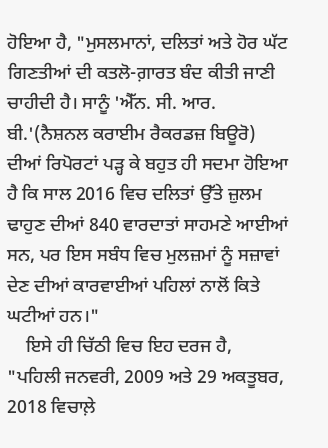ਹੋਇਆ ਹੈ, "ਮੁਸਲਮਾਨਾਂ, ਦਲਿਤਾਂ ਅਤੇ ਹੋਰ ਘੱਟ ਗਿਣਤੀਆਂ ਦੀ ਕਤਲੋ-ਗ਼ਾਰਤ ਬੰਦ ਕੀਤੀ ਜਾਣੀ ਚਾਹੀਦੀ ਹੈ। ਸਾਨੂੰ 'ਐੱਨ. ਸੀ. ਆਰ. ਬੀ.'(ਨੈਸ਼ਨਲ ਕਰਾਈਮ ਰੈਕਰਡਜ਼ ਬਿਊਰੋ) ਦੀਆਂ ਰਿਪੋਰਟਾਂ ਪੜ੍ਹ ਕੇ ਬਹੁਤ ਹੀ ਸਦਮਾ ਹੋਇਆ ਹੈ ਕਿ ਸਾਲ 2016 ਵਿਚ ਦਲਿਤਾਂ ਉੱਤੇ ਜ਼ੁਲਮ ਢਾਹੁਣ ਦੀਆਂ 840 ਵਾਰਦਾਤਾਂ ਸਾਹਮਣੇ ਆਈਆਂ ਸਨ, ਪਰ ਇਸ ਸਬੰਧ ਵਿਚ ਮੁਲਜ਼ਮਾਂ ਨੂੰ ਸਜ਼ਾਵਾਂ ਦੇਣ ਦੀਆਂ ਕਾਰਵਾਈਆਂ ਪਹਿਲਾਂ ਨਾਲੋਂ ਕਿਤੇ ਘਟੀਆਂ ਹਨ।"
    ਇਸੇ ਹੀ ਚਿੱਠੀ ਵਿਚ ਇਹ ਦਰਜ ਹੈ, "ਪਹਿਲੀ ਜਨਵਰੀ, 2009 ਅਤੇ 29 ਅਕਤੂਬਰ, 2018 ਵਿਚਾਲ਼ੇ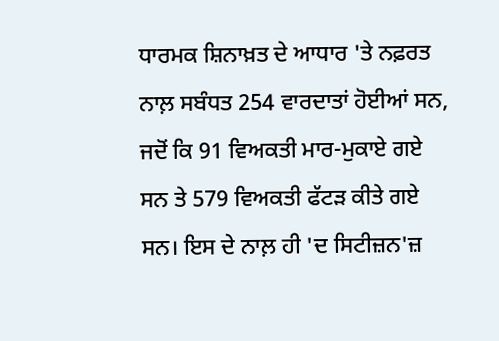ਧਾਰਮਕ ਸ਼ਿਨਾਖ਼ਤ ਦੇ ਆਧਾਰ 'ਤੇ ਨਫ਼ਰਤ ਨਾਲ਼ ਸਬੰਧਤ 254 ਵਾਰਦਾਤਾਂ ਹੋਈਆਂ ਸਨ, ਜਦੋਂ ਕਿ 91 ਵਿਅਕਤੀ ਮਾਰ-ਮੁਕਾਏ ਗਏ ਸਨ ਤੇ 579 ਵਿਅਕਤੀ ਫੱਟੜ ਕੀਤੇ ਗਏ ਸਨ। ਇਸ ਦੇ ਨਾਲ਼ ਹੀ 'ਦ ਸਿਟੀਜ਼ਨ'ਜ਼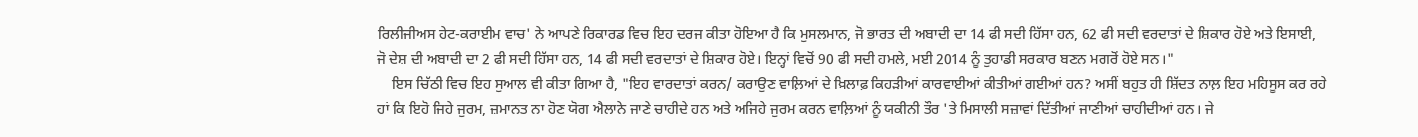ਰਿਲੀਜੀਅਸ ਹੇਟ-ਕਰਾਈਮ ਵਾਚ' ਨੇ ਆਪਣੇ ਰਿਕਾਰਡ ਵਿਚ ਇਹ ਦਰਜ ਕੀਤਾ ਹੋਇਆ ਹੈ ਕਿ ਮੁਸਲਮਾਨ, ਜੋ ਭਾਰਤ ਦੀ ਅਬਾਦੀ ਦਾ 14 ਫੀ ਸਦੀ ਹਿੱਸਾ ਹਨ, 62 ਫੀ ਸਦੀ ਵਰਦਾਤਾਂ ਦੇ ਸ਼ਿਕਾਰ ਹੋਏ ਅਤੇ ਇਸਾਈ, ਜੋ ਦੇਸ਼ ਦੀ ਅਬਾਦੀ ਦਾ 2 ਫੀ ਸਦੀ ਹਿੱਸਾ ਹਨ, 14 ਫੀ ਸਦੀ ਵਰਦਾਤਾਂ ਦੇ ਸ਼ਿਕਾਰ ਹੋਏ। ਇਨ੍ਹਾਂ ਵਿਚੋਂ 90 ਫੀ ਸਦੀ ਹਮਲੇ, ਮਈ 2014 ਨੂੰ ਤੁਹਾਡੀ ਸਰਕਾਰ ਬਣਨ ਮਗਰੋਂ ਹੋਏ ਸਨ।"
    ਇਸ ਚਿੱਠੀ ਵਿਚ ਇਹ ਸੁਆਲ ਵੀ ਕੀਤਾ ਗਿਆ ਹੈ, "ਇਹ ਵਾਰਦਾਤਾਂ ਕਰਨ/ ਕਰਾਉਣ ਵਾਲ਼ਿਆਂ ਦੇ ਖ਼ਿਲਾਫ਼ ਕਿਹੜੀਆਂ ਕਾਰਵਾਈਆਂ ਕੀਤੀਆਂ ਗਈਆਂ ਹਨ? ਅਸੀਂ ਬਹੁਤ ਹੀ ਸ਼ਿੱਦਤ ਨਾਲ਼ ਇਹ ਮਹਿਸੂਸ ਕਰ ਰਹੇ ਹਾਂ ਕਿ ਇਹੋ ਜਿਹੇ ਜੁਰਮ, ਜ਼ਮਾਨਤ ਨਾ ਹੋਣ ਯੋਗ ਐਲਾਨੇ ਜਾਣੇ ਚਾਹੀਦੇ ਹਨ ਅਤੇ ਅਜਿਹੇ ਜੁਰਮ ਕਰਨ ਵਾਲ਼ਿਆਂ ਨੂੰ ਯਕੀਨੀ ਤੌਰ 'ਤੇ ਮਿਸਾਲੀ ਸਜ਼ਾਵਾਂ ਦਿੱਤੀਆਂ ਜਾਣੀਆਂ ਚਾਹੀਦੀਆਂ ਹਨ। ਜੇ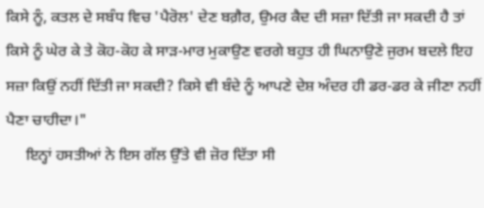ਕਿਸੇ ਨੂੰ, ਕਤਲ ਦੇ ਸਬੰਧ ਵਿਚ 'ਪੈਰੋਲ' ਦੇਣ ਬਗ਼ੈਰ, ਉਮਰ ਕੈਦ ਦੀ ਸਜ਼ਾ ਦਿੱਤੀ ਜਾ ਸਕਦੀ ਹੈ ਤਾਂ ਕਿਸੇ ਨੂੰ ਘੇਰ ਕੇ ਤੇ ਕੋਹ-ਕੋਹ ਕੇ ਸਾੜ-ਮਾਰ ਮੁਕਾਉਣ ਵਰਗੇ ਬਹੁਤ ਹੀ ਘਿਨਾਉਣੇ ਜੁਰਮ ਬਦਲੇ ਇਹ ਸਜ਼ਾ ਕਿਉਂ ਨਹੀਂ ਦਿੱਤੀ ਜਾ ਸਕਦੀ? ਕਿਸੇ ਵੀ ਬੰਦੇ ਨੂੰ ਆਪਣੇ ਦੇਸ਼ ਅੰਦਰ ਹੀ ਡਰ-ਡਰ ਕੇ ਜੀਣਾ ਨਹੀਂ ਪੈਣਾ ਚਾਹੀਦਾ।"
     ਇਨ੍ਹਾਂ ਹਸਤੀਆਂ ਨੇ ਇਸ ਗੱਲ ਉੱਤੇ ਵੀ ਜ਼ੋਰ ਦਿੱਤਾ ਸੀ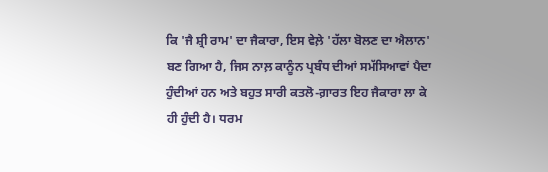ਕਿ 'ਜੈ ਸ਼੍ਰੀ ਰਾਮ' ਦਾ ਜੈਕਾਰਾ, ਇਸ ਵੇਲ਼ੇ 'ਹੱਲਾ ਬੋਲਣ ਦਾ ਐਲਾਨ' ਬਣ ਗਿਆ ਹੈ, ਜਿਸ ਨਾਲ਼ ਕਾਨੂੰਨ ਪ੍ਰਬੰਧ ਦੀਆਂ ਸਮੱਸਿਆਵਾਂ ਪੈਦਾ ਹੁੰਦੀਆਂ ਹਨ ਅਤੇ ਬਹੁਤ ਸਾਰੀ ਕਤਲੋ-ਗ਼ਾਰਤ ਇਹ ਜੈਕਾਰਾ ਲਾ ਕੇ ਹੀ ਹੁੰਦੀ ਹੈ। ਧਰਮ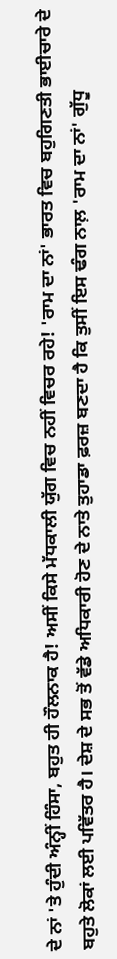ਦੇ ਨਾਂ 'ਤੇ ਹੁੰਦੀ ਅੰਨ੍ਹੀਂ ਹਿੰਸਾ, ਬਹੁਤ ਹੀ ਹੌਲਨਾਕ ਹੈ! ਅਸੀਂ ਕਿਸੇ ਮੱਧਕਾਲੀ ਯੁੱਗ ਵਿਚ ਨਹੀਂ ਵਿਚਰ ਰਹੇ! 'ਰਾਮ ਦਾ ਨਾਂ' ਭਾਰਤ ਵਿਚ ਬਹੁਗਿਣਤੀ ਭਾਈਚਾਰੇ ਦੇ ਬਹੁਤੇ ਲੋਕਾਂ ਲਈ ਪਵਿੱਤਰ ਹੈ। ਦੇਸ਼ ਦੇ ਸਭ ਤੋਂ ਵੱਡੇ ਅਧਿਕਾਰੀ ਹੋਣ ਦੇ ਨਾਤੇ ਤੁਹਾਡਾ ਫ਼ਰਜ਼ ਬਣਦਾ ਹੈ ਕਿ ਤੁਸੀਂ ਇਸ ਢੰਗ ਨਾਲ਼ 'ਰਾਮ ਦਾ ਨਾਂ' ਗੁੱਧੂ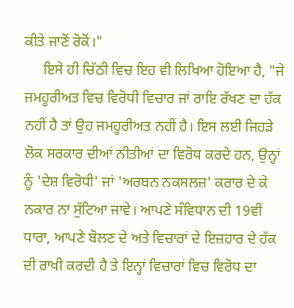ਕੀਤੇ ਜਾਣੋਂ ਰੋਕੋਂ।"
     ਇਸੇ ਹੀ ਚਿੱਠੀ ਵਿਚ ਇਹ ਵੀ ਲਿਖਿਆ ਹੋਇਆ ਹੈ, "ਜੇ ਜਮਹੂਰੀਅਤ ਵਿਚ ਵਿਰੋਧੀ ਵਿਚਾਰ ਜਾਂ ਰਾਇ ਰੱਖਣ ਦਾ ਹੱਕ ਨਹੀਂ ਹੈ ਤਾਂ ਉਹ ਜਮਹੂਰੀਅਤ ਨਹੀਂ ਹੈ। ਇਸ ਲਈ ਜਿਹੜੇ ਲੋਕ ਸਰਕਾਰ ਦੀਆਂ ਨੀਤੀਆਂ ਦਾ ਵਿਰੋਧ ਕਰਦੇ ਹਨ, ਉਨ੍ਹਾਂ ਨੂੰ 'ਦੇਸ਼ ਵਿਰੋਧੀ' ਜਾਂ 'ਅਰਬਨ ਨਕਸਲਜ਼' ਕਰਾਰ ਦੇ ਕੇ ਨਕਾਰ ਨਾ ਸੁੱਟਿਆ ਜਾਵੇ। ਆਪਣੇ ਸੰਵਿਧਾਨ ਦੀ 19ਵੀਂ ਧਾਰਾ, ਆਪਣੇ ਬੋਲਣ ਦੇ ਅਤੇ ਵਿਚਾਰਾਂ ਦੇ ਇਜ਼ਹਾਰ ਦੇ ਹੱਕ ਦੀ ਰਾਖੀ ਕਰਦੀ ਹੈ ਤੇ ਇਨ੍ਹਾਂ ਵਿਚਾਰਾਂ ਵਿਚ ਵਿਰੋਧ ਦਾ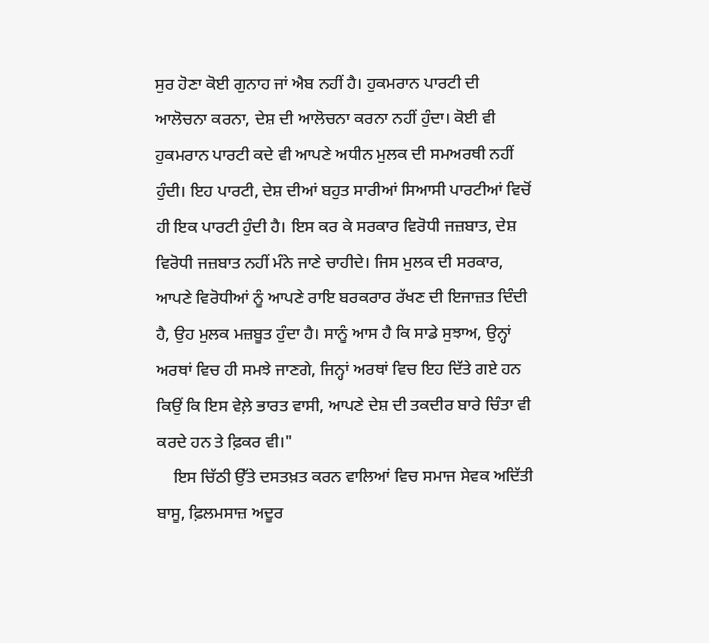ਸੁਰ ਹੋਣਾ ਕੋਈ ਗੁਨਾਹ ਜਾਂ ਐਬ ਨਹੀਂ ਹੈ। ਹੁਕਮਰਾਨ ਪਾਰਟੀ ਦੀ ਆਲੋਚਨਾ ਕਰਨਾ, ਦੇਸ਼ ਦੀ ਆਲੋਚਨਾ ਕਰਨਾ ਨਹੀਂ ਹੁੰਦਾ। ਕੋਈ ਵੀ ਹੁਕਮਰਾਨ ਪਾਰਟੀ ਕਦੇ ਵੀ ਆਪਣੇ ਅਧੀਨ ਮੁਲਕ ਦੀ ਸਮਅਰਥੀ ਨਹੀਂ ਹੁੰਦੀ। ਇਹ ਪਾਰਟੀ, ਦੇਸ਼ ਦੀਆਂ ਬਹੁਤ ਸਾਰੀਆਂ ਸਿਆਸੀ ਪਾਰਟੀਆਂ ਵਿਚੋਂ ਹੀ ਇਕ ਪਾਰਟੀ ਹੁੰਦੀ ਹੈ। ਇਸ ਕਰ ਕੇ ਸਰਕਾਰ ਵਿਰੋਧੀ ਜਜ਼ਬਾਤ, ਦੇਸ਼ ਵਿਰੋਧੀ ਜਜ਼ਬਾਤ ਨਹੀਂ ਮੰਨੇ ਜਾਣੇ ਚਾਹੀਦੇ। ਜਿਸ ਮੁਲਕ ਦੀ ਸਰਕਾਰ, ਆਪਣੇ ਵਿਰੋਧੀਆਂ ਨੂੰ ਆਪਣੇ ਰਾਇ ਬਰਕਰਾਰ ਰੱਖਣ ਦੀ ਇਜਾਜ਼ਤ ਦਿੰਦੀ ਹੈ, ਉਹ ਮੁਲਕ ਮਜ਼ਬੂਤ ਹੁੰਦਾ ਹੈ। ਸਾਨੂੰ ਆਸ ਹੈ ਕਿ ਸਾਡੇ ਸੁਝਾਅ, ਉਨ੍ਹਾਂ ਅਰਥਾਂ ਵਿਚ ਹੀ ਸਮਝੇ ਜਾਣਗੇ, ਜਿਨ੍ਹਾਂ ਅਰਥਾਂ ਵਿਚ ਇਹ ਦਿੱਤੇ ਗਏ ਹਨ ਕਿਉਂ ਕਿ ਇਸ ਵੇਲ਼ੇ ਭਾਰਤ ਵਾਸੀ, ਆਪਣੇ ਦੇਸ਼ ਦੀ ਤਕਦੀਰ ਬਾਰੇ ਚਿੰਤਾ ਵੀ ਕਰਦੇ ਹਨ ਤੇ ਫ਼ਿਕਰ ਵੀ।"
    ਇਸ ਚਿੱਠੀ ਉੱਤੇ ਦਸਤਖ਼ਤ ਕਰਨ ਵਾਲਿਆਂ ਵਿਚ ਸਮਾਜ ਸੇਵਕ ਅਦਿੱਤੀ ਬਾਸੂ, ਫ਼ਿਲਮਸਾਜ਼ ਅਦੂਰ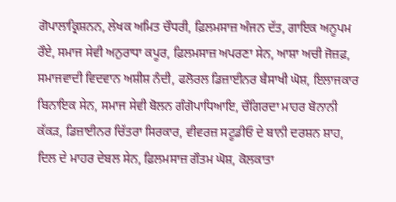ਗੋਪਾਲਾਕ੍ਰਿਸ਼ਨਨ, ਲੇਖਕ ਅਮਿਤ ਚੌਧਰੀ, ਫ਼ਿਲਮਸਾਜ਼ ਅੰਜਨ ਦੱਤ, ਗਾਇਕ ਅਨੂਪਮ ਰੌਏ, ਸਮਾਜ ਸੇਵੀ ਅਨੁਰਾਧਾ ਕਪੂਰ, ਫ਼ਿਲਮਸਾਜ਼ ਅਪਰਣਾ ਸੇਨ, ਆਸ਼ਾ ਅਚੀ ਜੋਜ਼ਫ਼, ਸਮਾਜਵਾਦੀ ਵਿਦਵਾਨ ਅਸ਼ੀਸ਼ ਨੰਦੀ, ਫਲੋਰਲ ਡਿਜ਼ਾਈਨਰ ਬੈਸਾਖੀ ਘੋਸ਼, ਇਲਾਜਕਾਰ ਬਿਨਾਇਕ ਸੇਨ, ਸਮਾਜ ਸੇਵੀ ਬੋਲਨ ਗੰਗੋਪਾਧਿਆਇ, ਚੌਗਿਰਦਾ ਮਾਹਰ ਬੋਨਾਨੀ ਕੱਕੜ, ਡਿਜ਼ਾਈਨਰ ਚਿੱਤਰਾ ਸਿਰਕਾਰ, ਵੀਵਰਜ਼ ਸਟੂਡੀਓ ਦੇ ਬਾਨੀ ਦਰਸ਼ਨ ਸ਼ਾਹ, ਦਿਲ ਦੇ ਮਾਹਰ ਦੇਬਲ ਸੇਨ, ਫ਼ਿਲਮਸਾਜ਼ ਗੌਤਮ ਘੋਸ਼, ਕੋਲਕਾਤਾ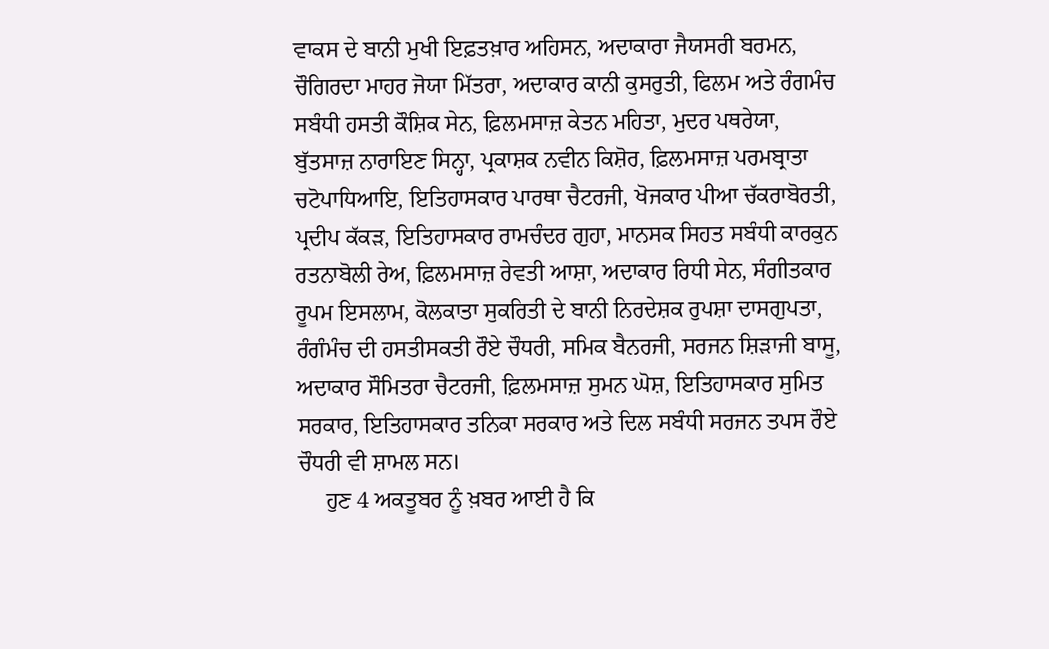ਵਾਕਸ ਦੇ ਬਾਨੀ ਮੁਖੀ ਇਫ਼ਤਖ਼ਾਰ ਅਹਿਸਨ, ਅਦਾਕਾਰਾ ਜੈਯਸਰੀ ਬਰਮਨ, ਚੌਗਿਰਦਾ ਮਾਹਰ ਜੋਯਾ ਮਿੱਤਰਾ, ਅਦਾਕਾਰ ਕਾਨੀ ਕੁਸਰੁਤੀ, ਫਿਲਮ ਅਤੇ ਰੰਗਮੰਚ ਸਬੰਧੀ ਹਸਤੀ ਕੌਸ਼ਿਕ ਸੇਨ, ਫ਼ਿਲਮਸਾਜ਼ ਕੇਤਨ ਮਹਿਤਾ, ਮੁਦਰ ਪਥਰੇਯਾ, ਬੁੱਤਸਾਜ਼ ਨਾਰਾਇਣ ਸਿਨ੍ਹਾ, ਪ੍ਰਕਾਸ਼ਕ ਨਵੀਨ ਕਿਸ਼ੋਰ, ਫ਼ਿਲਮਸਾਜ਼ ਪਰਮਬ੍ਰਾਤਾ ਚਟੋਪਾਧਿਆਇ, ਇਤਿਹਾਸਕਾਰ ਪਾਰਥਾ ਚੈਟਰਜੀ, ਖੋਜਕਾਰ ਪੀਆ ਚੱਕਰਾਬੋਰਤੀ, ਪ੍ਰਦੀਪ ਕੱਕੜ, ਇਤਿਹਾਸਕਾਰ ਰਾਮਚੰਦਰ ਗੁਹਾ, ਮਾਨਸਕ ਸਿਹਤ ਸਬੰਧੀ ਕਾਰਕੁਨ ਰਤਨਾਬੋਲੀ ਰੇਅ, ਫ਼ਿਲਮਸਾਜ਼ ਰੇਵਤੀ ਆਸ਼ਾ, ਅਦਾਕਾਰ ਰਿਧੀ ਸੇਨ, ਸੰਗੀਤਕਾਰ ਰੂਪਮ ਇਸਲਾਮ, ਕੋਲਕਾਤਾ ਸੁਕਰਿਤੀ ਦੇ ਬਾਨੀ ਨਿਰਦੇਸ਼ਕ ਰੁਪਸ਼ਾ ਦਾਸਗੁਪਤਾ, ਰੰਗੰਮੰਚ ਦੀ ਹਸਤੀਸਕਤੀ ਰੌਏ ਚੌਧਰੀ, ਸਮਿਕ ਬੈਨਰਜੀ, ਸਰਜਨ ਸ਼ਿੜਾਜੀ ਬਾਸੂ, ਅਦਾਕਾਰ ਸੌਮਿਤਰਾ ਚੈਟਰਜੀ, ਫ਼ਿਲਮਸਾਜ਼ ਸੁਮਨ ਘੋਸ਼, ਇਤਿਹਾਸਕਾਰ ਸੁਮਿਤ ਸਰਕਾਰ, ਇਤਿਹਾਸਕਾਰ ਤਨਿਕਾ ਸਰਕਾਰ ਅਤੇ ਦਿਲ ਸਬੰਧੀ ਸਰਜਨ ਤਪਸ ਰੌਏ ਚੌਧਰੀ ਵੀ ਸ਼ਾਮਲ ਸਨ।
     ਹੁਣ 4 ਅਕਤੂਬਰ ਨੂੰ ਖ਼ਬਰ ਆਈ ਹੈ ਕਿ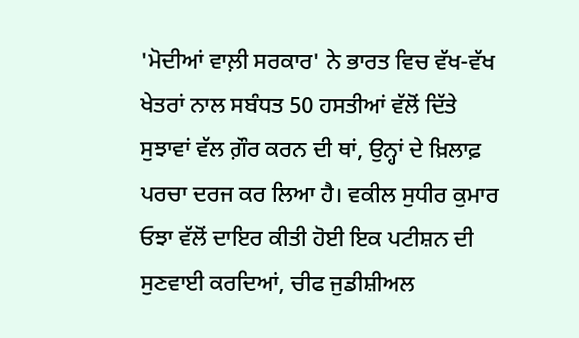'ਮੋਦੀਆਂ ਵਾਲ਼ੀ ਸਰਕਾਰ' ਨੇ ਭਾਰਤ ਵਿਚ ਵੱਖ-ਵੱਖ ਖੇਤਰਾਂ ਨਾਲ ਸਬੰਧਤ 50 ਹਸਤੀਆਂ ਵੱਲੋਂ ਦਿੱਤੇ ਸੁਝਾਵਾਂ ਵੱਲ ਗ਼ੌਰ ਕਰਨ ਦੀ ਥਾਂ, ਉਨ੍ਹਾਂ ਦੇ ਖ਼ਿਲਾਫ਼ ਪਰਚਾ ਦਰਜ ਕਰ ਲਿਆ ਹੈ। ਵਕੀਲ ਸੁਧੀਰ ਕੁਮਾਰ ਓਝਾ ਵੱਲੋਂ ਦਾਇਰ ਕੀਤੀ ਹੋਈ ਇਕ ਪਟੀਸ਼ਨ ਦੀ ਸੁਣਵਾਈ ਕਰਦਿਆਂ, ਚੀਫ ਜੁਡੀਸ਼ੀਅਲ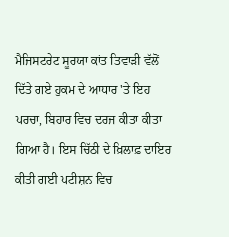ਮੈਜਿਸਟਰੇਟ ਸੂਰਯਾ ਕਾਂਤ ਤਿਵਾੜੀ ਵੱਲੋਂ ਦਿੱਤੇ ਗਏ ਹੁਕਮ ਦੇ ਆਧਾਰ 'ਤੇ ਇਹ ਪਰਚਾ, ਬਿਹਾਰ ਵਿਚ ਦਰਜ ਕੀਤਾ ਕੀਤਾ ਗਿਆ ਹੈ। ਇਸ ਚਿੱਠੀ ਦੇ ਖ਼ਿਲਾਫ਼ ਦਾਇਰ ਕੀਤੀ ਗਈ ਪਟੀਸ਼ਨ ਵਿਚ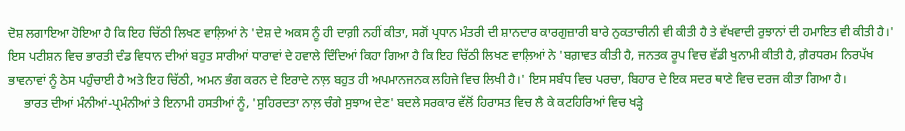ਦੋਸ਼ ਲਗਾਇਆ ਹੋਇਆ ਹੈ ਕਿ ਇਹ ਚਿੱਠੀ ਲਿਖਣ ਵਾਲ਼ਿਆਂ ਨੇ 'ਦੇਸ਼ ਦੇ ਅਕਸ ਨੂੰ ਹੀ ਦਾਗ਼ੀ ਨਹੀਂ ਕੀਤਾ, ਸਗੋਂ ਪ੍ਰਧਾਨ ਮੰਤਰੀ ਦੀ ਸ਼ਾਨਦਾਰ ਕਾਰਗੁਜ਼ਾਰੀ ਬਾਰੇ ਨੁਕਤਾਚੀਨੀ ਵੀ ਕੀਤੀ ਹੈ ਤੇ ਵੱਖਵਾਦੀ ਰੁਝਾਨਾਂ ਦੀ ਹਮਾਇਤ ਵੀ ਕੀਤੀ ਹੈ।'
ਇਸ ਪਟੀਸ਼ਨ ਵਿਚ ਭਾਰਤੀ ਦੰਡ ਵਿਧਾਨ ਦੀਆਂ ਬਹੁਤ ਸਾਰੀਆਂ ਧਾਰਾਵਾਂ ਦੇ ਹਵਾਲੇ ਦਿੰਦਿਆਂ ਕਿਹਾ ਗਿਆ ਹੈ ਕਿ ਇਹ ਚਿੱਠੀ ਲਿਖਣ ਵਾਲ਼ਿਆਂ ਨੇ 'ਬਗ਼ਾਵਤ ਕੀਤੀ ਹੈ, ਜਨਤਕ ਰੂਪ ਵਿਚ ਵੱਡੀ ਖੁਨਾਮੀ ਕੀਤੀ ਹੈ, ਗ਼ੈਰਧਰਮ ਨਿਰਪੱਖ ਭਾਵਨਾਵਾਂ ਨੂੰ ਠੇਸ ਪਹੁੰਚਾਈ ਹੈ ਅਤੇ ਇਹ ਚਿੱਠੀ, ਅਮਨ ਭੰਗ ਕਰਨ ਦੇ ਇਰਾਦੇ ਨਾਲ਼ ਬਹੁਤ ਹੀ ਅਪਮਾਨਜਨਕ ਲਹਿਜੇ ਵਿਚ ਲਿਖੀ ਹੈ।' ਇਸ ਸਬੰਧ ਵਿਚ ਪਰਚਾ, ਬਿਹਾਰ ਦੇ ਇਕ ਸਦਰ ਥਾਣੇ ਵਿਚ ਦਰਜ ਕੀਤਾ ਗਿਆ ਹੈ।
     ਭਾਰਤ ਦੀਆਂ ਮੰਨੀਆਂ-ਪ੍ਰਮੰਨੀਆਂ ਤੇ ਇਨਾਮੀ ਹਸਤੀਆਂ ਨੂੰ, 'ਸੁਹਿਰਦਤਾ ਨਾਲ਼ ਚੰਗੇ ਸੁਝਾਅ ਦੇਣ' ਬਦਲੇ ਸਰਕਾਰ ਵੱਲੋਂ ਹਿਰਾਸਤ ਵਿਚ ਲੈ ਕੇ ਕਟਹਿਰਿਆਂ ਵਿਚ ਖੜ੍ਹੇ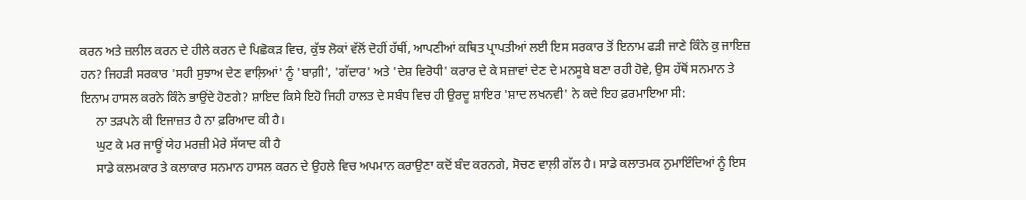ਕਰਨ ਅਤੇ ਜ਼ਲੀਲ ਕਰਨ ਦੇ ਹੀਲੇ ਕਰਨ ਦੇ ਪਿਛੋਕੜ ਵਿਚ, ਕੁੱਝ ਲੋਕਾਂ ਵੱਲੋਂ ਦੋਹੀਂ ਹੱਥੀਂ, ਆਪਣੀਆਂ ਕਥਿਤ ਪ੍ਰਾਪਤੀਆਂ ਲਈ ਇਸ ਸਰਕਾਰ ਤੋਂ ਇਨਾਮ ਫੜੀ ਜਾਣੇ ਕਿੰਨੇ ਕੁ ਜਾਇਜ਼ ਹਨ? ਜਿਹੜੀ ਸਰਕਾਰ 'ਸਹੀ ਸੁਝਾਅ ਦੇਣ ਵਾਲ਼ਿਆਂ' ਨੂੰ 'ਬਾਗ਼ੀ', 'ਗੱਦਾਰ' ਅਤੇ 'ਦੇਸ਼ ਵਿਰੋਧੀ' ਕਰਾਰ ਦੇ ਕੇ ਸਜ਼ਾਵਾਂ ਦੇਣ ਦੇ ਮਨਸੂਬੇ ਬਣਾ ਰਹੀ ਹੋਵੇ, ਉਸ ਹੱਥੋਂ ਸਨਮਾਨ ਤੇ ਇਨਾਮ ਹਾਸਲ ਕਰਨੇ ਕਿੰਨੇ ਭਾਉਂਦੇ ਹੋਣਗੇ? ਸ਼ਾਇਦ ਕਿਸੇ ਇਹੋ ਜਿਹੀ ਹਾਲਤ ਦੇ ਸਬੰਧ ਵਿਚ ਹੀ ਉਰਦੂ ਸ਼ਾਇਰ 'ਸ਼ਾਦ ਲਖਨਵੀ' ਨੇ ਕਦੇ ਇਹ ਫ਼ਰਮਾਇਆ ਸੀ:
     ਨਾ ਤੜਪਨੇ ਕੀ ਇਜਾਜ਼ਤ ਹੈ ਨਾ ਫ਼ਰਿਆਦ ਕੀ ਹੈ।
     ਘੁਟ ਕੇ ਮਰ ਜਾਊਂ ਯੇਹ ਮਰਜ਼ੀ ਮੇਰੇ ਸੱਯਾਦ ਕੀ ਹੈ
     ਸਾਡੇ ਕਲਮਕਾਰ ਤੇ ਕਲਾਕਾਰ ਸਨਮਾਨ ਹਾਸਲ ਕਰਨ ਦੇ ਉਹਲੇ ਵਿਚ ਅਪਮਾਨ ਕਰਾਉਣਾ ਕਦੋਂ ਬੰਦ ਕਰਨਗੇ, ਸੋਚਣ ਵਾਲ਼ੀ ਗੱਲ ਹੈ। ਸਾਡੇ ਕਲਾਤਮਕ ਨੁਮਾਇੰਦਿਆਂ ਨੂੰ ਇਸ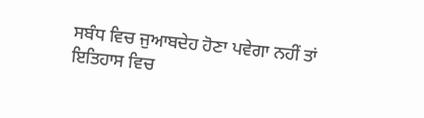ਸਬੰਧ ਵਿਚ ਜੁਆਬਦੇਹ ਹੋਣਾ ਪਵੇਗਾ ਨਹੀਂ ਤਾਂ ਇਤਿਹਾਸ ਵਿਚ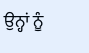ਉਨ੍ਹਾਂ ਨੂੰ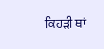ਕਿਹੜੀ ਥਾਂ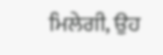ਮਿਲੇਗੀ, ਉਹ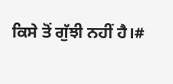ਕਿਸੇ ਤੋਂ ਗੁੱਝੀ ਨਹੀਂ ਹੈ।#